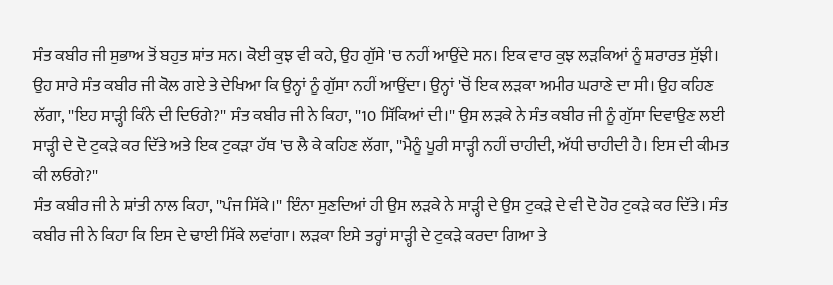ਸੰਤ ਕਬੀਰ ਜੀ ਸੁਭਾਅ ਤੋਂ ਬਹੁਤ ਸ਼ਾਂਤ ਸਨ। ਕੋਈ ਕੁਝ ਵੀ ਕਹੇ, ਉਹ ਗੁੱਸੇ 'ਚ ਨਹੀਂ ਆਉਂਦੇ ਸਨ। ਇਕ ਵਾਰ ਕੁਝ ਲੜਕਿਆਂ ਨੂੰ ਸ਼ਰਾਰਤ ਸੁੱਝੀ। ਉਹ ਸਾਰੇ ਸੰਤ ਕਬੀਰ ਜੀ ਕੋਲ ਗਏ ਤੇ ਦੇਖਿਆ ਕਿ ਉਨ੍ਹਾਂ ਨੂੰ ਗੁੱਸਾ ਨਹੀਂ ਆਉਂਦਾ। ਉਨ੍ਹਾਂ 'ਚੋਂ ਇਕ ਲੜਕਾ ਅਮੀਰ ਘਰਾਣੇ ਦਾ ਸੀ। ਉਹ ਕਹਿਣ ਲੱਗਾ, ''ਇਹ ਸਾੜ੍ਹੀ ਕਿੰਨੇ ਦੀ ਦਿਓਗੇ?'' ਸੰਤ ਕਬੀਰ ਜੀ ਨੇ ਕਿਹਾ, ''10 ਸਿੱਕਿਆਂ ਦੀ।'' ਉਸ ਲੜਕੇ ਨੇ ਸੰਤ ਕਬੀਰ ਜੀ ਨੂੰ ਗੁੱਸਾ ਦਿਵਾਉਣ ਲਈ ਸਾੜ੍ਹੀ ਦੇ ਦੋ ਟੁਕੜੇ ਕਰ ਦਿੱਤੇ ਅਤੇ ਇਕ ਟੁਕੜਾ ਹੱਥ 'ਚ ਲੈ ਕੇ ਕਹਿਣ ਲੱਗਾ, ''ਮੈਨੂੰ ਪੂਰੀ ਸਾੜ੍ਹੀ ਨਹੀਂ ਚਾਹੀਦੀ, ਅੱਧੀ ਚਾਹੀਦੀ ਹੈ। ਇਸ ਦੀ ਕੀਮਤ ਕੀ ਲਓਗੇ?''
ਸੰਤ ਕਬੀਰ ਜੀ ਨੇ ਸ਼ਾਂਤੀ ਨਾਲ ਕਿਹਾ, ''ਪੰਜ ਸਿੱਕੇ।'' ਇੰਨਾ ਸੁਣਦਿਆਂ ਹੀ ਉਸ ਲੜਕੇ ਨੇ ਸਾੜ੍ਹੀ ਦੇ ਉਸ ਟੁਕੜੇ ਦੇ ਵੀ ਦੋ ਹੋਰ ਟੁਕੜੇ ਕਰ ਦਿੱਤੇ। ਸੰਤ ਕਬੀਰ ਜੀ ਨੇ ਕਿਹਾ ਕਿ ਇਸ ਦੇ ਢਾਈ ਸਿੱਕੇ ਲਵਾਂਗਾ। ਲੜਕਾ ਇਸੇ ਤਰ੍ਹਾਂ ਸਾੜ੍ਹੀ ਦੇ ਟੁਕੜੇ ਕਰਦਾ ਗਿਆ ਤੇ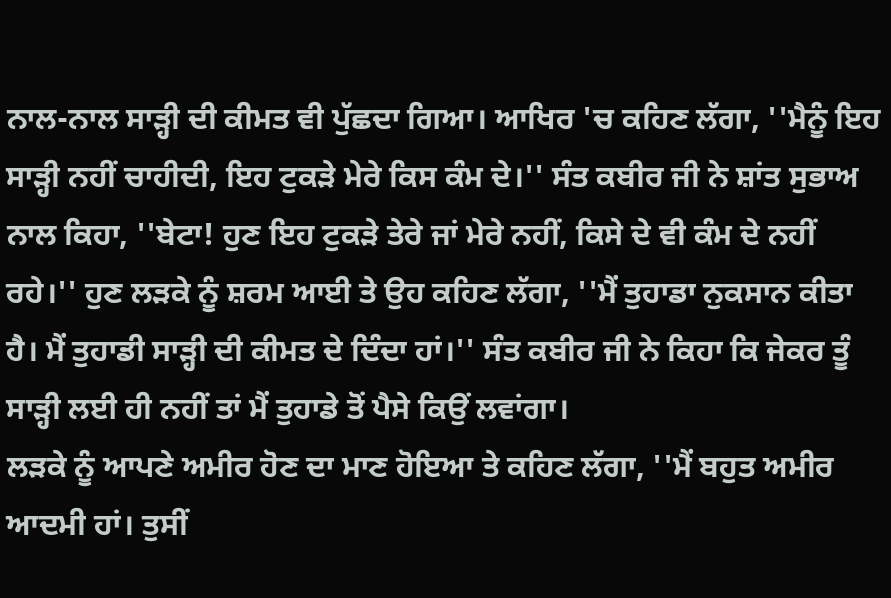ਨਾਲ-ਨਾਲ ਸਾੜ੍ਹੀ ਦੀ ਕੀਮਤ ਵੀ ਪੁੱਛਦਾ ਗਿਆ। ਆਖਿਰ 'ਚ ਕਹਿਣ ਲੱਗਾ, ''ਮੈਨੂੰ ਇਹ ਸਾੜ੍ਹੀ ਨਹੀਂ ਚਾਹੀਦੀ, ਇਹ ਟੁਕੜੇ ਮੇਰੇ ਕਿਸ ਕੰਮ ਦੇ।'' ਸੰਤ ਕਬੀਰ ਜੀ ਨੇ ਸ਼ਾਂਤ ਸੁਭਾਅ ਨਾਲ ਕਿਹਾ, ''ਬੇਟਾ! ਹੁਣ ਇਹ ਟੁਕੜੇ ਤੇਰੇ ਜਾਂ ਮੇਰੇ ਨਹੀਂ, ਕਿਸੇ ਦੇ ਵੀ ਕੰਮ ਦੇ ਨਹੀਂ ਰਹੇ।'' ਹੁਣ ਲੜਕੇ ਨੂੰ ਸ਼ਰਮ ਆਈ ਤੇ ਉਹ ਕਹਿਣ ਲੱਗਾ, ''ਮੈਂ ਤੁਹਾਡਾ ਨੁਕਸਾਨ ਕੀਤਾ ਹੈ। ਮੈਂ ਤੁਹਾਡੀ ਸਾੜ੍ਹੀ ਦੀ ਕੀਮਤ ਦੇ ਦਿੰਦਾ ਹਾਂ।'' ਸੰਤ ਕਬੀਰ ਜੀ ਨੇ ਕਿਹਾ ਕਿ ਜੇਕਰ ਤੂੰ ਸਾੜ੍ਹੀ ਲਈ ਹੀ ਨਹੀਂ ਤਾਂ ਮੈਂ ਤੁਹਾਡੇ ਤੋਂ ਪੈਸੇ ਕਿਉਂ ਲਵਾਂਗਾ।
ਲੜਕੇ ਨੂੰ ਆਪਣੇ ਅਮੀਰ ਹੋਣ ਦਾ ਮਾਣ ਹੋਇਆ ਤੇ ਕਹਿਣ ਲੱਗਾ, ''ਮੈਂ ਬਹੁਤ ਅਮੀਰ ਆਦਮੀ ਹਾਂ। ਤੁਸੀਂ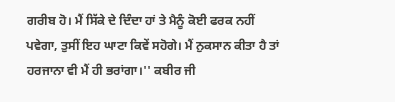ਗਰੀਬ ਹੋ। ਮੈਂ ਸਿੱਕੇ ਦੇ ਦਿੰਦਾ ਹਾਂ ਤੇ ਮੈਨੂੰ ਕੋਈ ਫਰਕ ਨਹੀਂ ਪਵੇਗਾ, ਤੁਸੀਂ ਇਹ ਘਾਟਾ ਕਿਵੇਂ ਸਹੋਗੇ। ਮੈਂ ਨੁਕਸਾਨ ਕੀਤਾ ਹੈ ਤਾਂ ਹਰਜਾਨਾ ਵੀ ਮੈਂ ਹੀ ਭਰਾਂਗਾ।'' ਕਬੀਰ ਜੀ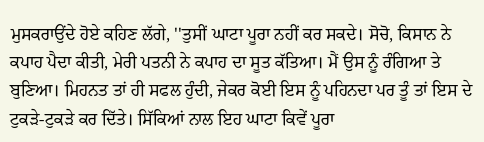ਮੁਸਕਰਾਉਂਦੇ ਹੋਏ ਕਹਿਣ ਲੱਗੇ, ''ਤੁਸੀਂ ਘਾਟਾ ਪੂਰਾ ਨਹੀਂ ਕਰ ਸਕਦੇ। ਸੋਚੋ, ਕਿਸਾਨ ਨੇ ਕਪਾਹ ਪੈਦਾ ਕੀਤੀ, ਮੇਰੀ ਪਤਨੀ ਨੇ ਕਪਾਹ ਦਾ ਸੂਤ ਕੱਤਿਆ। ਮੈਂ ਉਸ ਨੂੰ ਰੰਗਿਆ ਤੇ ਬੁਣਿਆ। ਮਿਹਨਤ ਤਾਂ ਹੀ ਸਫਲ ਹੁੰਦੀ, ਜੇਕਰ ਕੋਈ ਇਸ ਨੂੰ ਪਹਿਨਦਾ ਪਰ ਤੂੰ ਤਾਂ ਇਸ ਦੇ ਟੁਕੜੇ-ਟੁਕੜੇ ਕਰ ਦਿੱਤੇ। ਸਿੱਕਿਆਂ ਨਾਲ ਇਹ ਘਾਟਾ ਕਿਵੇਂ ਪੂਰਾ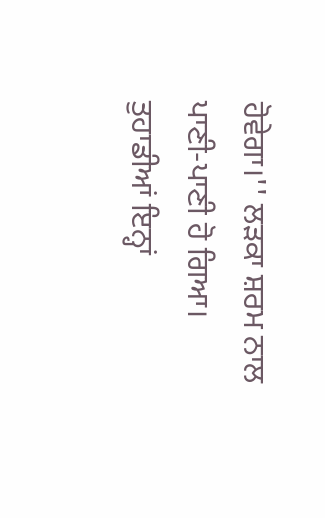ਹੋਵੇਗਾ।'' ਲੜਕਾ ਸ਼ਰਮ ਨਾਲ ਪਾਣੀ-ਪਾਣੀ ਹੋ ਗਿਆ।
ਤੁਹਾਡੀਆਂ ਇਨ੍ਹਾਂ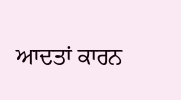ਆਦਤਾਂ ਕਾਰਨ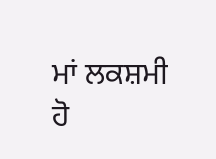ਮਾਂ ਲਕਸ਼ਮੀ ਹੋ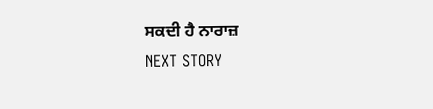ਸਕਦੀ ਹੈ ਨਾਰਾਜ਼
NEXT STORY